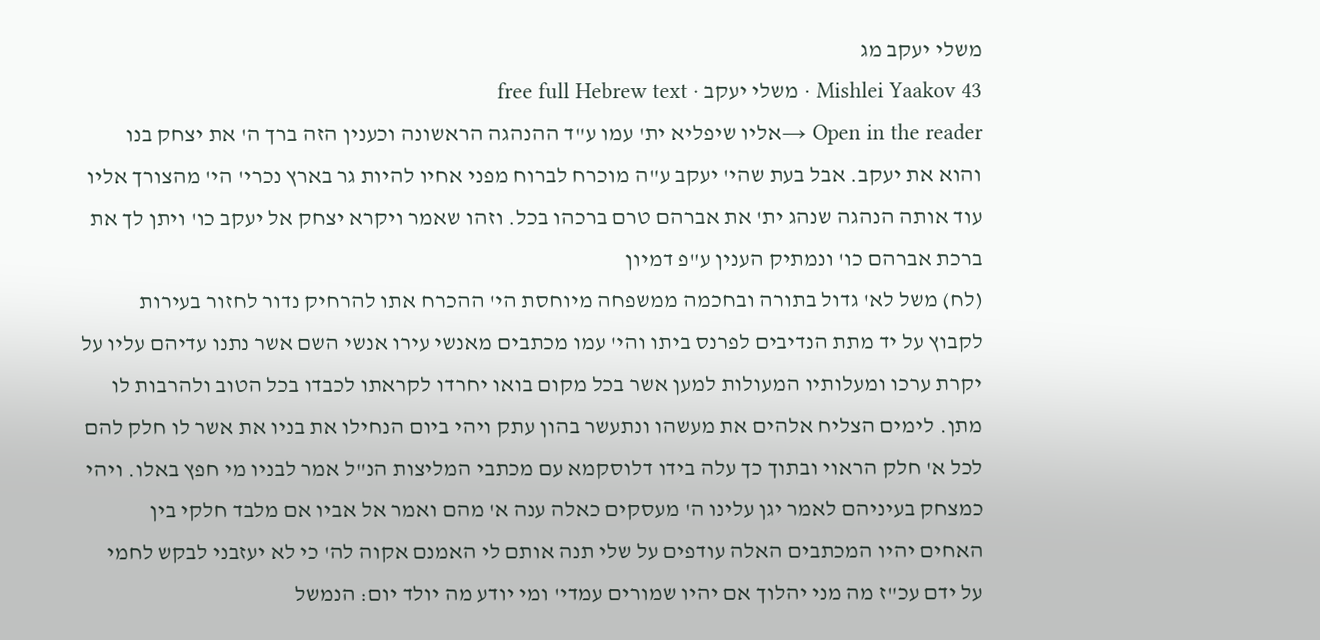משלי יעקב מג
Mishlei Yaakov 43 · משלי יעקב · free full Hebrew text
Open in the reader →אליו שיפליא ית' עמו ע"ד ההנהגה הראשונה וכענין הזה ברך ה' את יצחק בנו והוא את יעקב. אבל בעת שהי' יעקב ע"ה מוכרח לברוח מפני אחיו להיות גר בארץ נכרי' הי' מהצורך אליו עוד אותה הנהגה שנהג ית' את אברהם טרם ברכהו בכל. וזהו שאמר ויקרא יצחק אל יעקב כו' ויתן לך את ברכת אברהם כו' ונמתיק הענין ע"פ דמיון
(לח) משל לא' גדול בתורה ובחכמה ממשפחה מיוחסת הי' ההכרח אתו להרחיק נדור לחזור בעירות לקבוץ על יד מתת הנדיבים לפרנס ביתו והי' עמו מכתבים מאנשי עירו אנשי השם אשר נתנו עדיהם עליו על יקרת ערכו ומעלותיו המעולות למען אשר בכל מקום בואו יחרדו לקראתו לכבדו בכל הטוב ולהרבות לו מתן. לימים הצליח אלהים את מעשהו ונתעשר בהון עתק ויהי ביום הנחילו את בניו את אשר לו חלק להם לכל א' חלק הראוי ובתוך כך עלה בידו דלוסקמא עם מכתבי המליצות הנ"ל אמר לבניו מי חפץ באלו. ויהי כמצחק בעיניהם לאמר יגן עלינו ה' מעסקים כאלה ענה א' מהם ואמר אל אביו אם מלבד חלקי בין האחים יהיו המכתבים האלה עודפים על שלי תנה אותם לי האמנם אקוה לה' כי לא יעזבני לבקש לחמי על ידם עכ"ז מה מני יהלוך אם יהיו שמורים עמדי' ומי יודע מה יולד יום: הנמשל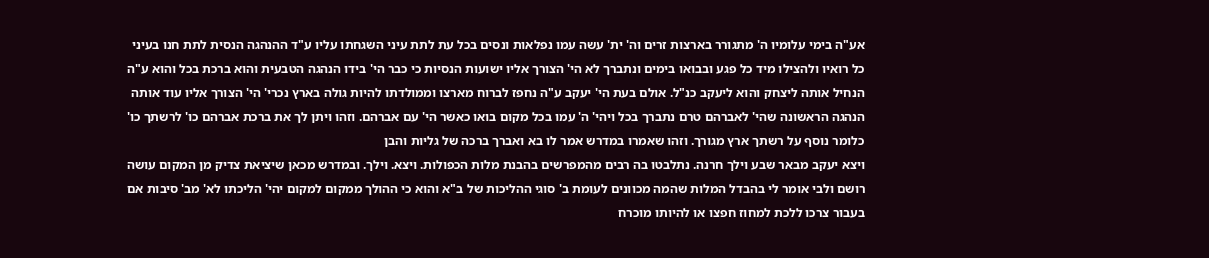אע"ה בימי עלומיו ה' מתגורר בארצות זרים וה' ית' עשה עמו נפלאות ונסים בכל עת לתת עיני השגחתו עליו ע"ד ההנהגה הנסית לתת חנו בעיני כל רואיו ולהצילו מיד כל פגע ובבואו בימים ונתברך לא הי' הצורך אליו ישועות הנסיות כי כבר הי' בידו הנהגה הטבעית והוא ברכת בכל והוא ע"ה הנחיל אותה ליצחק והוא ליעקב כנ"ל. אולם בעת הי' יעקב ע"ה נחפז לברוח מארצו וממולדתו להיות גולה בארץ נכרי' הי' הצורך אליו עוד אותה הנהגה הראשונה שהי' לאברהם טרם נתברך בכל ויהי' ה' עמו בכל מקום בואו כאשר הי' עם אברהם. וזהו ויתן לך את ברכת אברהם כו' לרשתך כו' כלומר נוסף על רשתך ארץ מגורך. וזהו שאמרו במדרש אמר לו בא ואברך ברכה של גליות והבן
ויצא יעקב מבאר שבע וילך חרנה. נתלבטו בה רבים מהמפרשים בהבנת מלות הכפולות. ויצא. וילך. ובמדרש מכאן שיציאת צדיק מן המקום עושה רושם ולבי אומר לי בהבדל המלות שהמה מכוונים לעומת ב' סוגי ההליכות של ב"א והוא כי ההולך ממקום למקום יהי' הליכתו לא' מב' סיבות אם בעבור צרכו ללכת למחוז חפצו או להיותו מוכרח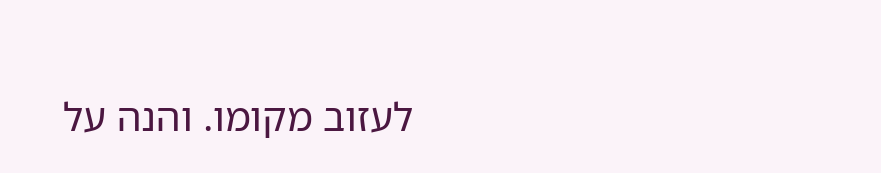לעזוב מקומו. והנה על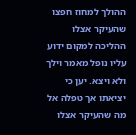ההולך למחוז חפצו שהעיקר אצלו ההליכה למקום ידוע עליו נופל מאמר וילך ולא ויצא. יען כי יציאתו אך טפלה אל מה שהעיקר אצלו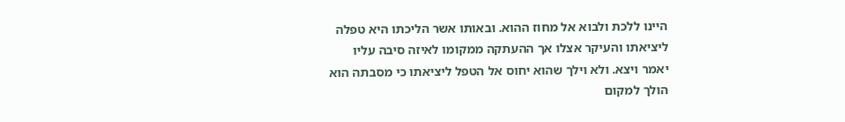היינו ללכת ולבוא אל מחוז ההוא. ובאותו אשר הליכתו היא טפלה ליציאתו והעיקר אצלו אך ההעתקה ממקומו לאיזה סיבה עליו יאמר ויצא. ולא וילך שהוא יחוס אל הטפל ליציאתו כי מסבתה הוא הולך למקום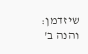שיזדמן: והנה ב'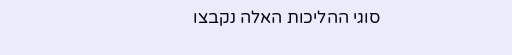סוגי ההליכות האלה נקבצו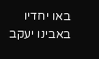באו יחדיו באבינו יעקב